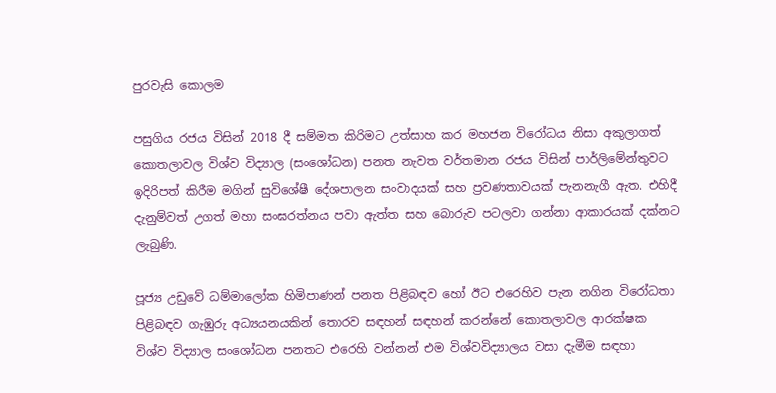පුරවැසි කොලම

පසුගිය රජය විසින් 2018 දී සම්මත කිරිමට උත්සාහ කර මහජන විරෝධය නිසා අකුලාගත් කොතලාවල විශ්ව විද්‍යාල (සංශෝධන) පනත නැවත වර්තමාන රජය විසින් පාර්ලිමේන්තුවට ඉදිරිපත් කිරීම මගින් සුවිශේෂී දේශපාලන සංවාදයක් සහ ප්‍රවණතාවයක් පැනනැගී ඇත. එහිදී දැනුම්වත් උගත් මහා සංඝරත්නය පවා ඇත්ත සහ බොරුව පටලවා ගන්නා ආකාරයක් දක්නට ලැබුණි.

පූජ්‍ය උඩුවේ ධම්මාලෝක හිමිපාණන් පනත පිළිබඳව හෝ ඊට එරෙහිව පැන නගින විරෝධතා පිළිබඳව ගැඹුරු අධ්‍යයනයකින් තොරව සඳහන් සඳහන් කරන්නේ කොතලාවල ආරක්ෂක විශ්ව විද්‍යාල සංශෝධන පනතට එරෙහි වන්නන් එම විශ්වවිද්‍යාලය වසා දැමීම සඳහා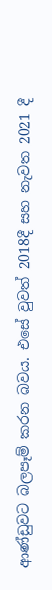ආණ්ඩුවට බලපෑම් කරන බවය. එසේ වුවත් 2018දී සහ නැවත 2021 දී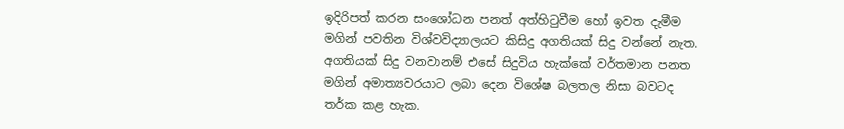ඉදිරිපත් කරන සංශෝධන පනත් අත්හිටුවීම හෝ ඉවත දැමීම මගින් පවතින විශ්වවිද්‍යාලයට කිසිදු අගතියක් සිදු වන්නේ නැත. අගතියක් සිදු වනවානම් එසේ සිදුවිය හැක්කේ වර්තමාන පනත මගින් අමාත්‍යවරයාට ලබා දෙන විශේෂ බලතල නිසා බවටද තර්ක කළ හැක.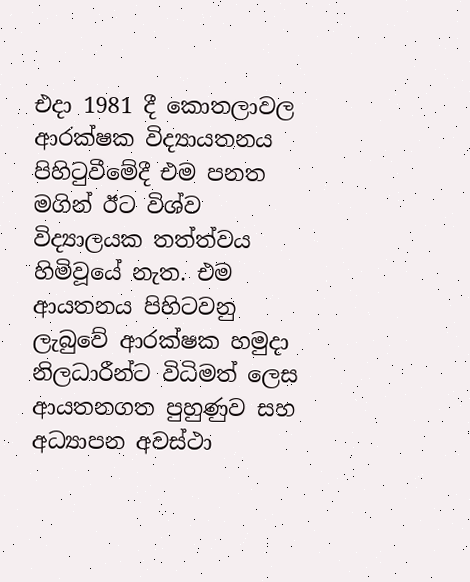එදා 1981 දී කොතලාවල ආරක්ෂක විද්‍යායතනය පිහිටුවීමේදී එම පනත මගින් ඊට විශ්ව විද්‍යාලයක තත්ත්වය හිමිවූයේ නැත. එම ආයතනය පිහිටවනු ලැබුවේ ආරක්ෂක හමුදා නිලධාරීන්ට විධිමත් ලෙස ආයතනගත පුහුණුව සහ අධ්‍යාපන අවස්ථා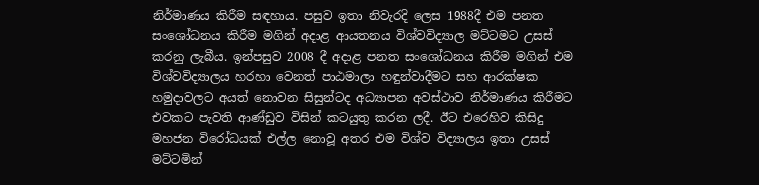නිර්මාණය කිරීම සඳහාය. පසුව ඉතා නිවැරදි ලෙස 1988දී එම පනත සංශෝධනය කිරීම මගින් අදාළ ආයතනය විශ්වවිද්‍යාල මට්ටමට උසස් කරනු ලැබීය. ඉන්පසුව 2008 දී අදාළ පනත සංශෝධනය කිරීම මගින් එම විශ්වවිද්‍යාලය හරහා වෙනත් පාඨමාලා හඳුන්වාදීමට සහ ආරක්ෂක හමුදාවලට අයත් නොවන සිසුන්ටද අධ්‍යාපන අවස්ථාව නිර්මාණය කිරීමට එවකට පැවති ආණ්ඩුව විසින් කටයුතු කරන ලදී. ඊට එරෙහිව කිසිදු මහජන විරෝධයක් එල්ල නොවූ අතර එම විශ්ව විද්‍යාලය ඉතා උසස් මට්ටමින්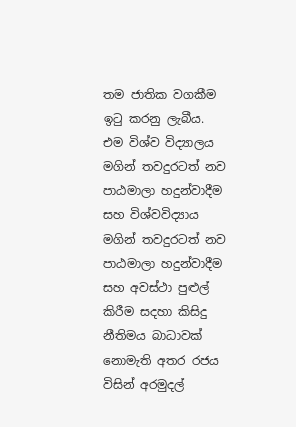තම ජාතික වගකීම ඉටු කරනු ලැබීය. එම විශ්ව විද්‍යාලය මගින් තවදුරටත් නව පාඨමාලා හදුන්වාදීම සහ විශ්වවිද්‍යාය මගින් තවදුරටත් නව පාඨමාලා හදුන්වාදීම සහ අවස්ථා පුළුල් කිරීම සදහා කිසිදු නීතිමය බාධාවක් නොමැති අතර රජය විසින් අරමුදල්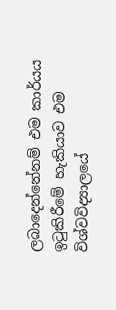ලබාදෙන්නේනම් එම කාර්යය ඉටුකිරීමේ හැකියාව එම විශ්වවිද්‍යාලයේ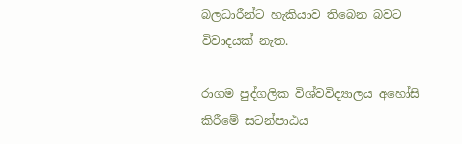බලධාරීන්ට හැකියාව තිබෙන බවට විවාදයක් නැත.

රාගම පුද්ගලික විශ්වවිද්‍යාලය අහෝසි කිරීමේ සටන්පාඨය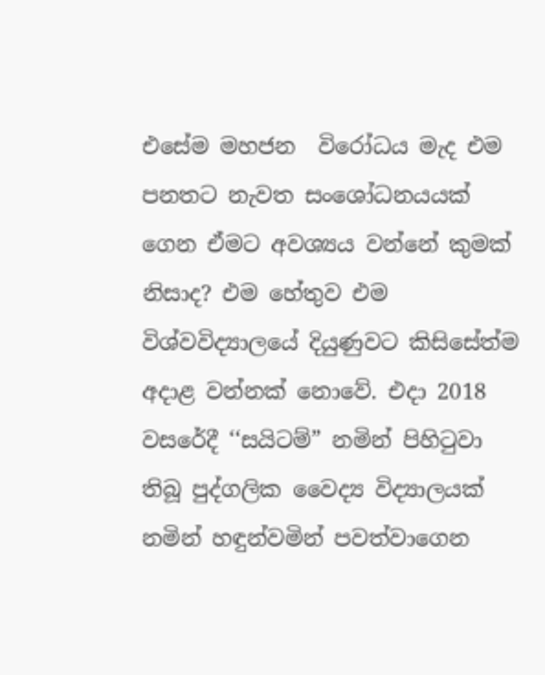එසේම මහජන  විරෝධය මැද එම පනතට නැවත සංශෝධනයයක් ගෙන ඒමට අවශ්‍යය වන්නේ කුමක් නිසාද? එම හේතුව එම විශ්වවිද්‍යාලයේ දියුණුවට කිසිසේත්ම අදාළ වන්නක් නොවේ. එදා 2018 වසරේදී ‘‘සයිටම්” නමින් පිහිටුවා තිබූ පුද්ගලික වෛද්‍ය විද්‍යාලයක් නමින් හඳුන්වමින් පවත්වාගෙන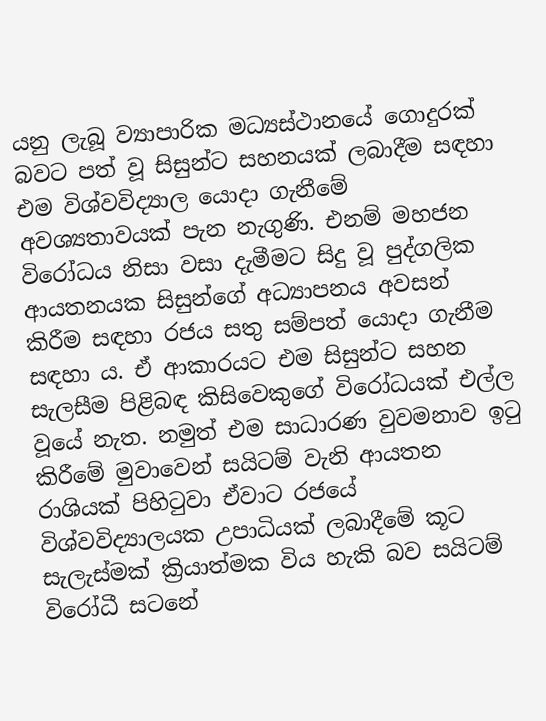යනු ලැබූ ව්‍යාපාරික මධ්‍යස්ථානයේ ගොදුරක් බවට පත් වූ සිසුන්ට සහනයක් ලබාදීම සඳහා එම විශ්වවිද්‍යාල යොදා ගැනීමේ අවශ්‍යතාවයක් පැන නැගුණි. එනම් මහජන විරෝධය නිසා වසා දැමීමට සිදු වූ පුද්ගලික ආයතනයක සිසුන්ගේ අධ්‍යාපනය අවසන් කිරීම සඳහා රජය සතු සම්පත් යොදා ගැනීම සඳහා ය. ඒ ආකාරයට එම සිසුන්ට සහන සැලසීම පිළිබඳ කිසිවෙකුගේ විරෝධයක් එල්ල වූයේ නැත. නමුත් එම සාධාරණ වුවමනාව ඉටු කිරීමේ මුවාවෙන් සයිටම් වැනි ආයතන රාශියක් පිහිටුවා ඒවාට රජයේ විශ්වවිද්‍යාලයක උපාධියක් ලබාදීමේ කූට සැලැස්මක් ක්‍රියාත්මක විය හැකි බව සයිටම් විරෝධී සටනේ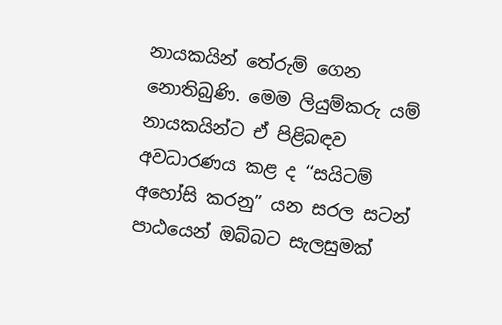නායකයින් තේරුම් ගෙන නොතිබුණි. මෙම ලියුම්කරු යම් නායකයින්ට ඒ පිළිබඳව අවධාරණය කළ ද ‘‘සයිටම් අහෝසි කරනු” යන සරල සටන් පාඨයෙන් ඔබ්බට සැලසුමක්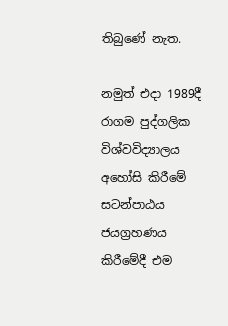තිබුණේ නැත.

නමුත් එදා 1989දී රාගම පුද්ගලික විශ්වවිද්‍යාලය අහෝසි කිරීමේ සටන්පාඨය ජයග්‍රහණය කිරීමේදී එම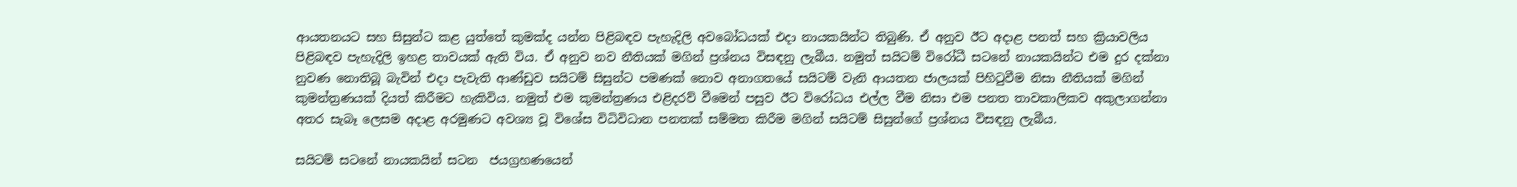ආයතනයට සහ සිසුන්ට කළ යුත්තේ කුමක්ද යන්න පිළිබඳව පැහැදිලි අවබෝධයක් එදා නායකයින්ට තිබුණි. ඒ අනුව ඊට අදාළ පනත් සහ ක්‍රියාවලිය පිළිබඳව පැහැදිලි ඉහළ තාවයක් ඇති විය. ඒ අනුව නව නීතියක් මගින් ප්‍රශ්නය විසඳනු ලැබීය. නමුත් සයිටම් විරෝධී සටනේ නායකයින්ට එම දුර දක්නා නුවණ නොතිබූ බැවින් එදා පැවැති ආණ්ඩුව සයිටම් සිසුන්ට පමණක් නොව අනාගතයේ සයිටම් වැනි ආයතන ජාලයක් පිහිටුවීම නිසා නීතියක් මගින් කුමන්ත්‍රණයක් දියත් කිරීමට හැකිවිය. නමුත් එම කුමන්ත්‍රණය එළිදරව් වීමෙන් පසුව ඊට විරෝධය එල්ල වීම නිසා එම පනත තාවකාලිකව අකුලාගන්නා අතර සැබෑ ලෙසම අදාළ අරමුණට අවශ්‍ය වූ විශේස විධිවිධාන පනතක් සම්මත කිරීම මගින් සයිටම් සිසුන්ගේ ප්‍රශ්නය විසඳනු ලැබීය.

සයිටම් සටනේ නායකයින් සටන  ජයග්‍රහණයෙන්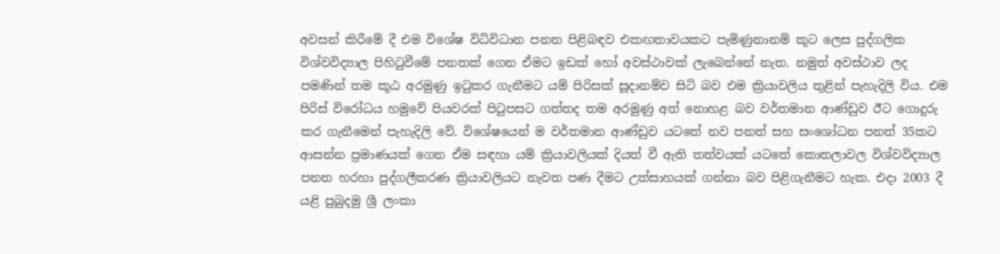අවසන් කිරීමේ දී එම විශේෂ විධිවිධාන පනත පිළිබඳව එකඟතාවයකට පැමිණුනානම් කූට ලෙස පුද්ගලික විශ්වවිද්‍යාල පිහිටුවීමේ පනතක් ගෙන ඒමට ඉඩක් හෝ අවස්ථාවක් ලැබෙන්නේ නැත. නමුත් අවස්ථාව ලද පමණින් තම කූඨ අරමුණු ඉටුකර ගැනීමට යම් පිරිසක් සූදානම්ව සිටි බව එම ක්‍රියාවලිය තුළින් පැහැදිලි විය. එම පිරිස් විරෝධය හමුවේ පියවරක් පිටුපසට ගත්තද තම අරමුණු අත් නොහළ බව වර්තමාන ආණ්ඩුව ඊට ගොදුරු කර ගැනීමෙන් පැහැදිලි වේ. විශේෂයෙන් ම වර්තමාන ආණ්ඩුව යටතේ නව පනත් සහ සංශෝධන පනත් 35කට ආසන්න ප්‍රමාණයක් ගෙන ඒම සඳහා යම් ක්‍රියාවලියක් දියත් වී ඇති තත්වයක් යටතේ කොතලාවල විශ්වවිද්‍යාල පනත හරහා පුද්ගලීකරණ ක්‍රියාවලියට නැවත පණ දීමට උත්සාහයක් ගන්නා බව පිළිගැනීමට හැක. එදා 2003 දී යළි පුබුදමු ශ්‍රී ලංකා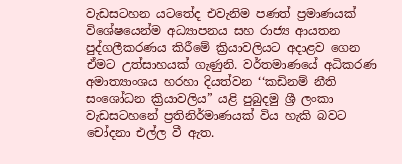වැඩසටහන යටතේද එවැනිම පණත් ප්‍රමාණයක් විශේෂයෙන්ම අධ්‍යාපනය සහ රාජ්‍ය ආයතන පුද්ගලීකරණය කිරීමේ ක්‍රියාවලියට අදාළව ගෙන ඒමට උත්සාහයක් ගැණුනි. වර්තමාණයේ අධිකරණ අමාත්‍යාංශය හරහා දියත්වන ‘‘කඩිනම් නීති සංශෝධන ක්‍රියාවලිය” යළි පුබුදමු ශ්‍රී ලංකා වැඩසටහනේ ප්‍රතිනිර්මාණයක් විය හැකි බවට චෝදනා එල්ල වී ඇත.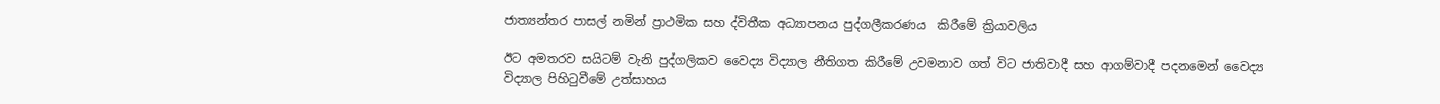ජාත්‍යන්තර පාසල් නමින් ප්‍රාථමික සහ ද්විතීක අධ්‍යාපනය පුද්ගලීකරණය  කිරීමේ ක්‍රියාවලිය

ඊට අමතරව සයිටම් වැනි පුද්ගලිකව වෛද්‍ය විද්‍යාල නීතිගත කිරීමේ උවමනාව ගත් විට ජාතිවාදී සහ ආගම්වාදී පදනමෙන් වෛද්‍ය විද්‍යාල පිහිටුවීමේ උත්සාහය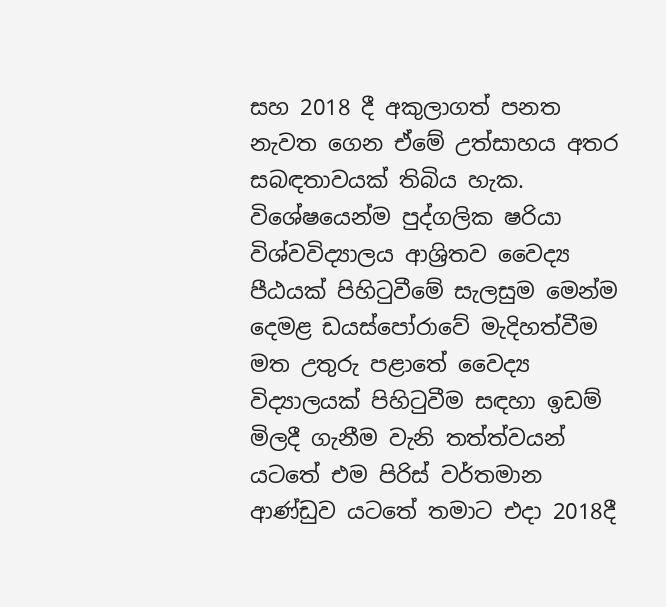සහ 2018 දී අකුලාගත් පනත නැවත ගෙන ඒමේ උත්සාහය අතර සබඳතාවයක් තිබිය හැක. විශේෂයෙන්ම පුද්ගලික ෂරියා විශ්වවිද්‍යාලය ආශ්‍රිතව වෛද්‍ය පීඨයක් පිහිටුවීමේ සැලසුම මෙන්ම දෙමළ ඩයස්පෝරාවේ මැදිහත්වීම මත උතුරු පළාතේ වෛද්‍ය විද්‍යාලයක් පිහිටුවීම සඳහා ඉඩම් මිලදී ගැනීම වැනි තත්ත්වයන් යටතේ එම පිරිස් වර්තමාන ආණ්ඩුව යටතේ තමාට එදා 2018දී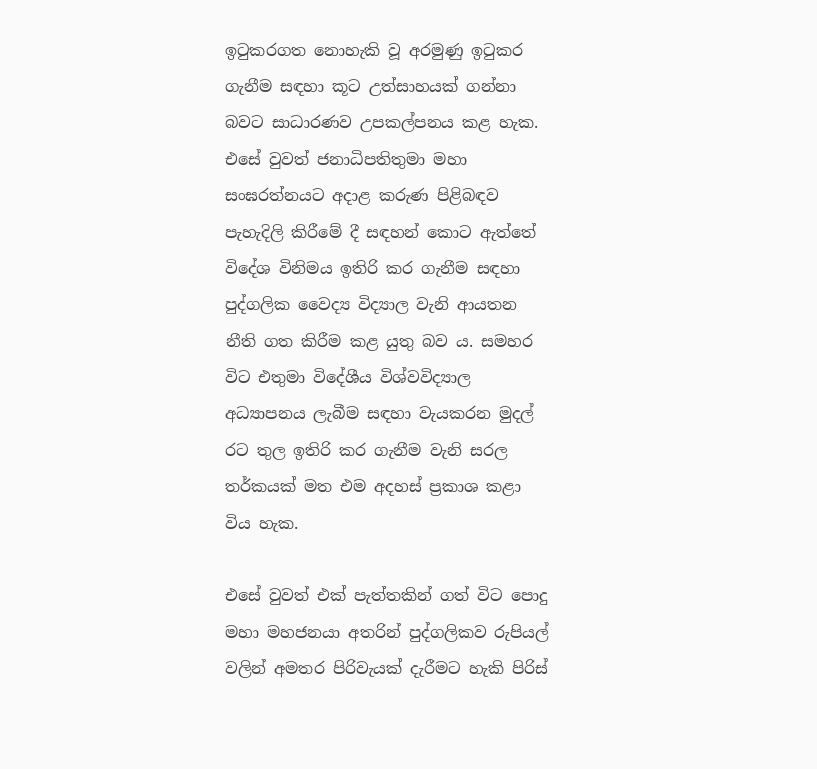ඉටුකරගත නොහැකි වූ අරමුණු ඉටුකර ගැනීම සඳහා කූට උත්සාහයක් ගන්නා බවට සාධාරණව උපකල්පනය කළ හැක. එසේ වුවත් ජනාධිපතිතුමා මහා සංඝරත්නයට අදාළ කරුණ පිළිබඳව පැහැදිලි කිරීමේ දී සඳහන් කොට ඇත්තේ විදේශ විනිමය ඉතිරි කර ගැනීම සඳහා පුද්ගලික වෛද්‍ය විද්‍යාල වැනි ආයතන නීති ගත කිරීම කළ යුතු බව ය. සමහර විට එතුමා විදේශීය විශ්වවිද්‍යාල අධ්‍යාපනය ලැබීම සඳහා වැයකරන මුදල් රට තුල ඉතිරි කර ගැනීම වැනි සරල තර්කයක් මත එම අදහස් ප්‍රකාශ කළා විය හැක.

එසේ වුවත් එක් පැත්තකින් ගත් විට පොදු මහා මහජනයා අතරින් පුද්ගලිකව රුපියල් වලින් අමතර පිරිවැයක් දැරීමට හැකි පිරිස්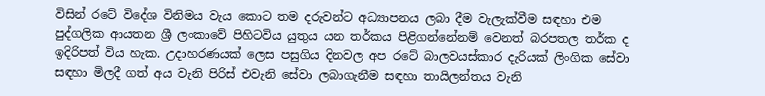විසින් රටේ විදේශ විනිමය වැය කොට තම දරුවන්ට අධ්‍යාපනය ලබා දීම වැලැක්වීම සඳහා එම පුද්ගලික ආයතන ශ්‍රී ලංකාවේ පිහිටවිය යුතුය යන තර්කය පිළිගන්නේනම් වෙනත් බරපතල තර්ක ද ඉදිරිපත් විය හැක. උදාහරණයක් ලෙස පසුගිය දිනවල අප රටේ බාලවයස්කාර දැරියක් ලිංගික සේවා සඳහා මිලදී ගත් අය වැනි පිරිස් එවැනි සේවා ලබාගැනීම සඳහා තායිලන්තය වැනි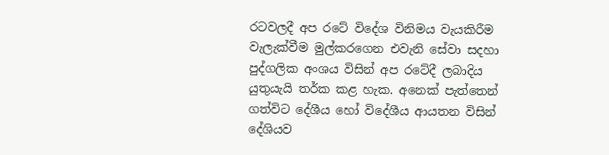රටවලදී අප රටේ විදේශ විනිමය වැයකිරීම වැලැක්වීම මුල්කරගෙන එවැනි සේවා සදහා පුද්ගලික අංශය විසින් අප රටේදී ලබාදිය යුතුයැයි තර්ක කළ හැක. අනෙක් පැත්තෙන් ගත්විට දේශීය හෝ විදේශීය ආයතන විසින් දේශියව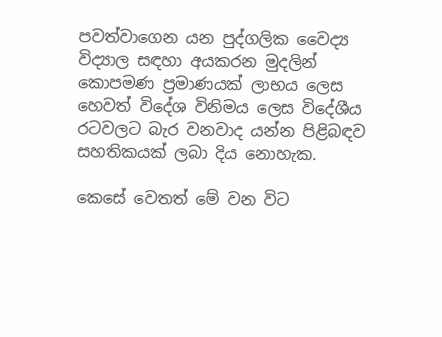පවත්වාගෙන යන පුද්ගලික වෛද්‍ය විද්‍යාල සඳහා අයකරන මුදලින් කොපමණ ප්‍රමාණයක් ලාභය ලෙස හෙවත් විදේශ විනිමය ලෙස විදේශීය රටවලට බැර වනවාද යන්න පිළිබඳව සහතිකයක් ලබා දිය නොහැක.

කෙසේ වෙතත් මේ වන විට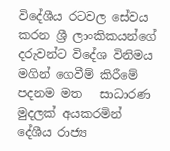විදේශීය රටවල සේවය කරන ශ්‍රී ලාංකිකයන්ගේ දරුවන්ට විදේශ විනිමය මගින් ගෙවීම් කිරීමේ පදනම මත   සාධාරණ මුදලක් අයකරමින් දේශීය රාජ්‍ය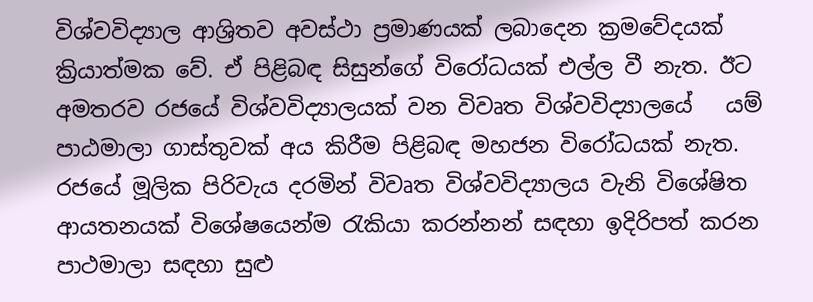විශ්වවිද්‍යාල ආශ්‍රිතව අවස්ථා ප්‍රමාණයක් ලබාදෙන ක්‍රමවේදයක් ක්‍රියාත්මක වේ. ඒ පිළිබඳ සිසුන්ගේ විරෝධයක් එල්ල වී නැත. ඊට අමතරව රජයේ විශ්වවිද්‍යාලයක් වන විවෘත විශ්වවිද්‍යාලයේ   යම් පාඨමාලා ගාස්තුවක් අය කිරීම පිළිබඳ මහජන විරෝධයක් නැත. රජයේ මූලික පිරිවැය දරමින් විවෘත විශ්වවිද්‍යාලය වැනි විශේෂිත ආයතනයක් විශේෂයෙන්ම රැකියා කරන්නන් සඳහා ඉදිරිපත් කරන පාථමාලා සඳහා සුළු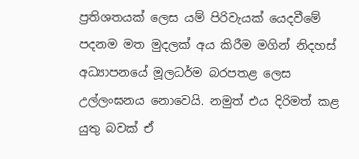ප්‍රතිශතයක් ලෙස යම් පිරිවැයක් යෙදවීමේ පදනම මත මුදලක් අය කිරීම මගින් නිදහස් අධ්‍යාපනයේ මූලධර්ම බරපතළ ලෙස උල්ලංඝනය නොවෙයි. නමුත් එය දිරිමත් කළ යුතු බවක් ඒ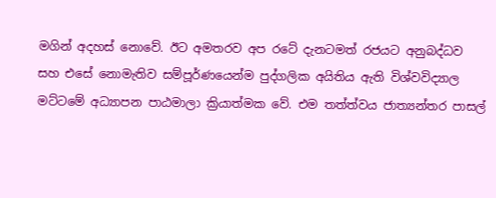මගින් අදහස් නොවේ. ඊට අමතරව අප රටේ දැනටමත් රජයට අනුබද්ධව සහ එසේ නොමැතිව සම්පූර්ණයෙන්ම පුද්ගලික අයිතිය ඇති විශ්වවිද්‍යාල මට්ටමේ අධ්‍යාපන පාඨමාලා ක්‍රියාත්මක වේ. එම තත්ත්වය ජාත්‍යන්තර පාසල්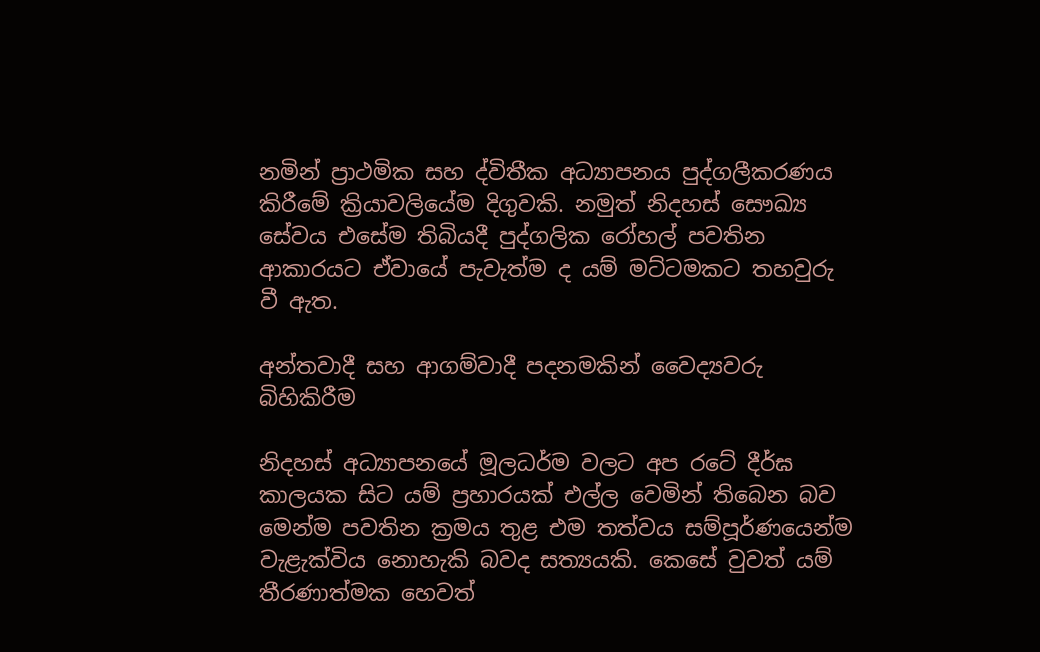නමින් ප්‍රාථමික සහ ද්විතීක අධ්‍යාපනය පුද්ගලීකරණය  කිරීමේ ක්‍රියාවලියේම දිගුවකි. නමුත් නිදහස් සෞඛ්‍ය සේවය එසේම තිබියදී පුද්ගලික රෝහල් පවතින ආකාරයට ඒවායේ පැවැත්ම ද යම් මට්ටමකට තහවුරු වී ඇත.

අන්තවාදී සහ ආගම්වාදී පදනමකින් වෛද්‍යවරු බිහිකිරීම

නිදහස් අධ්‍යාපනයේ මූලධර්ම වලට අප රටේ දීර්ඝ කාලයක සිට යම් ප්‍රහාරයක් එල්ල වෙමින් තිබෙන බව මෙන්ම පවතින ක්‍රමය තුළ එම තත්වය සම්පූර්ණයෙන්ම වැළැක්විය නොහැකි බවද සත්‍යයකි. කෙසේ වුවත් යම් තීරණාත්මක හෙවත්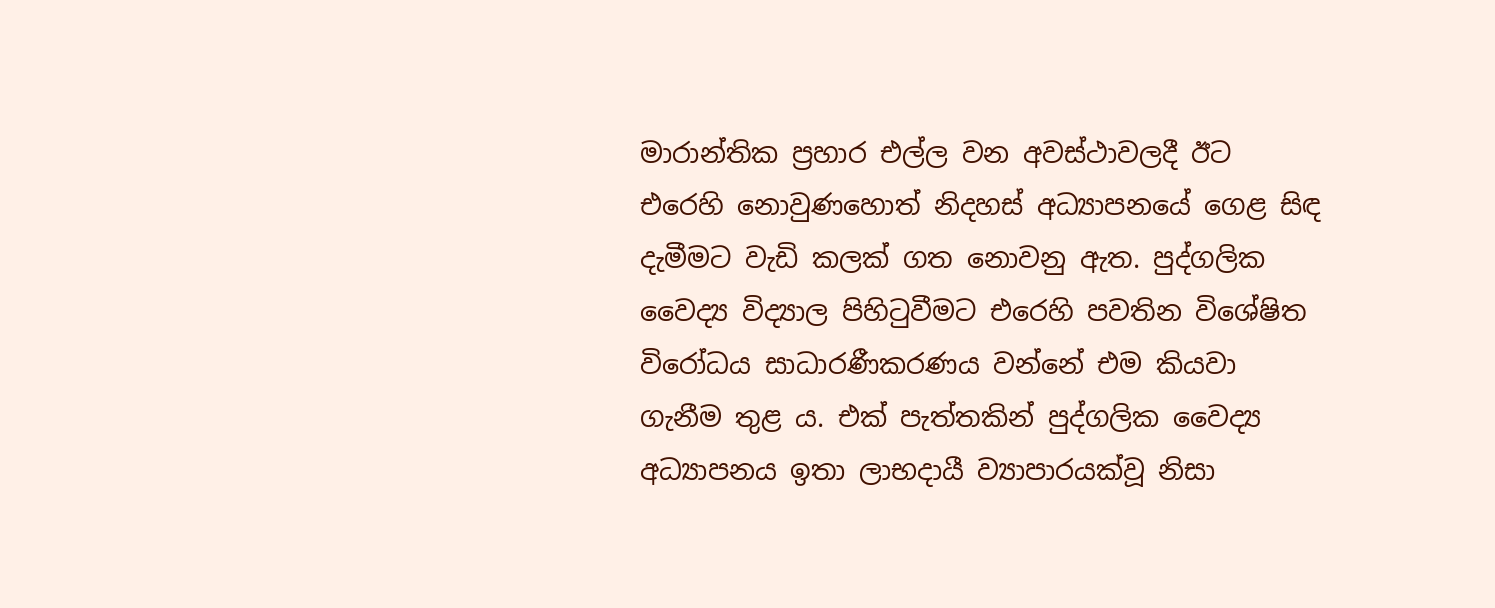මාරාන්තික ප්‍රහාර එල්ල වන අවස්ථාවලදී ඊට එරෙහි නොවුණහොත් නිදහස් අධ්‍යාපනයේ ගෙළ සිඳ දැමීමට වැඩි කලක් ගත නොවනු ඇත. පුද්ගලික වෛද්‍ය විද්‍යාල පිහිටුවීමට එරෙහි පවතින විශේෂිත විරෝධය සාධාරණීකරණය වන්නේ එම කියවා ගැනීම තුළ ය. එක් පැත්තකින් පුද්ගලික වෛද්‍ය අධ්‍යාපනය ඉතා ලාභදායී ව්‍යාපාරයක්වූ නිසා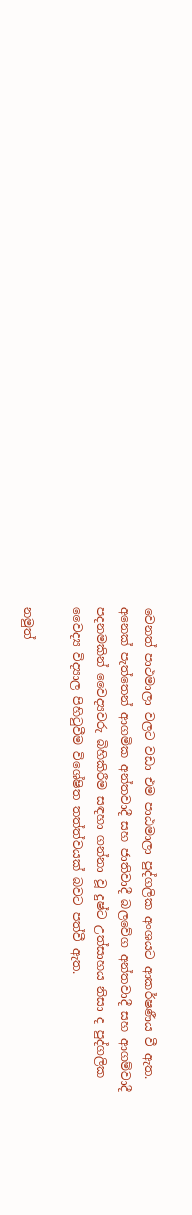වෙනත් පාථමාලා වලට වඩා එම පාඨමාලා පුද්ගලික අංශයට ආකර්ෂණීය වී ඇත. අනෙක් පැත්තෙන් ආගමික අන්තවාදී සහ ජාතිවාදී බලවේග අන්තවාදී සහ ආගම්වාදී පදනමකින් වෛද්‍යවරු බිහිකිරීම සඳහා ගන්නා වූ දුෂ්ට උත්සාහය නිසා ද පුද්ගලික වෛද්‍ය විද්‍යාල පිහිටුවීම විශේෂිත තත්ත්වයක් බවට පත්වී ඇත.

නමුත්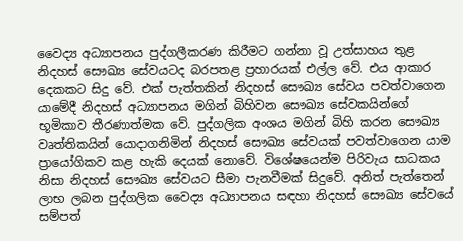වෛද්‍ය අධ්‍යාපනය පුද්ගලීකරණ කිරීමට ගන්නා වූ උත්සාහය තුළ නිදහස් සෞඛ්‍ය සේවයටද බරපතළ ප්‍රහාරයක් එල්ල වේ. එය ආකාර දෙකකට සිදු වේ. එක් පැත්තකින් නිදහස් සෞඛ්‍ය සේවය පවත්වාගෙන යාමේදී නිදහස් අධ්‍යාපනය මගින් බිහිවන සෞඛ්‍ය සේවකයින්ගේ භූමිකාව තීරණාත්මක වේ. පුද්ගලික අංශය මගින් බිහි කරන සෞඛ්‍ය වෘත්තිකයින් යොදාගනිමින් නිදහස් සෞඛ්‍ය සේවයක් පවත්වාගෙන යාම ප්‍රායෝගිකව කළ හැකි දෙයක් නොවේ. විශේෂයෙන්ම පිරිවැය සාධකය නිසා නිදහස් සෞඛ්‍ය සේවයට සීමා පැනවීමක් සිදුවේ. අනිත් පැත්තෙන් ලාභ ලබන පුද්ගලික වෛද්‍ය අධ්‍යාපනය සඳහා නිදහස් සෞඛ්‍ය සේවයේ සම්පත්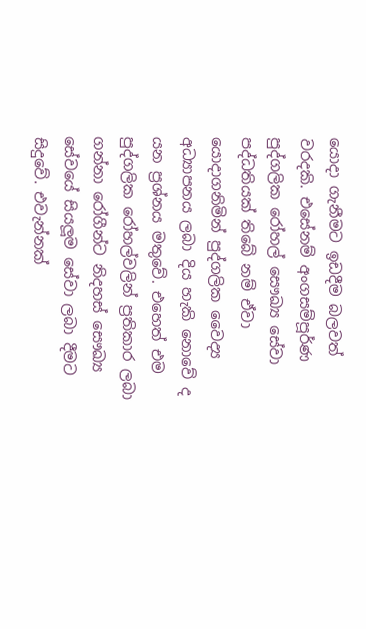යොදා ගැනීමට ඉඩදීම බලවත් වරදකි. එසේනම් අංගසම්පූර්ණ පුද්ගලික රෝහල් සෞඛ්‍ය සේවා පද්ධතියක් තිබේ නම් ඒවා යොදාගනිමින් පුද්ගලික වෛද්‍ය අධ්‍යාපනය ලබා දිය හැකි නොවේ ද යන ප්‍රශ්නය මතුවේ. එහෙත් එම පුද්ගලික රෝහල්වලින් ප්‍රතිකාර ලබා ගන්නා රෝගීන්ට නිදහස් සෞඛ්‍ය සේවයේ සියලූම සේවා ලබා දීමට සිදුවේ. එවැන්නක්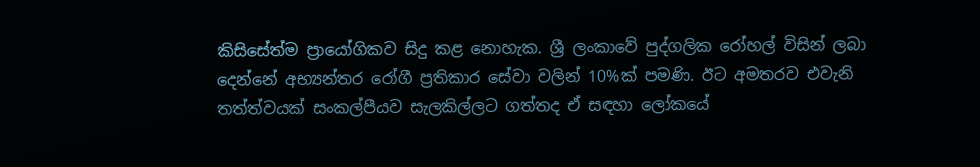කිසිසේත්ම ප්‍රායෝගිකව සිදු කළ නොහැක. ශ්‍රී ලංකාවේ පුද්ගලික රෝහල් විසින් ලබා දෙන්නේ අභ්‍යන්තර රෝගී ප්‍රතිකාර සේවා වලින් 10%ක් පමණි. ඊට අමතරව එවැනි තත්ත්වයක් සංකල්පීයව සැලකිල්ලට ගත්තද ඒ සඳහා ලෝකයේ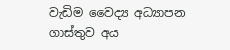වැඩිම වෛද්‍ය අධ්‍යාපන ගාස්තුව අය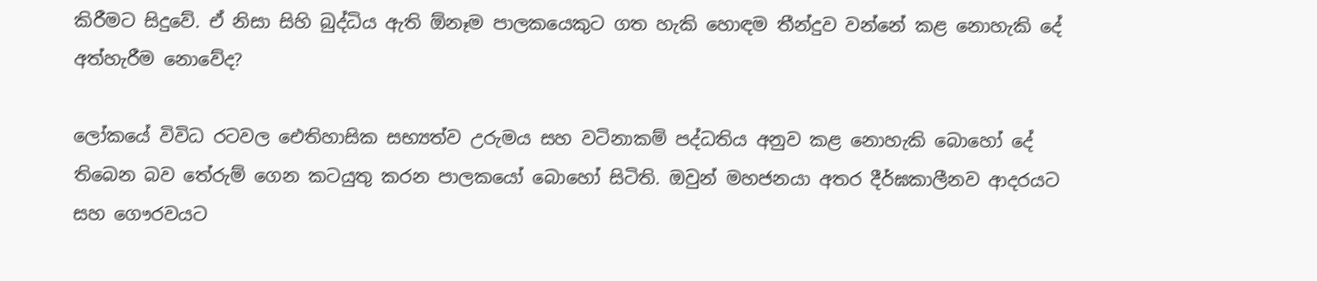කිරීමට සිදුවේ. ඒ නිසා සිහි බුද්ධිය ඇති ඕනෑම පාලකයෙකුට ගත හැකි හොඳම තීන්දුව වන්නේ කළ නොහැකි දේ අත්හැරීම නොවේද?

ලෝකයේ විවිධ රටවල ඓතිහාසික සභ්‍යත්ව උරුමය සහ වටිනාකම් පද්ධතිය අනුව කළ නොහැකි බොහෝ දේ තිබෙන බව තේරුම් ගෙන කටයුතු කරන පාලකයෝ බොහෝ සිටිති. ඔවුන් මහජනයා අතර දීර්ඝකාලීනව ආදරයට සහ ගෞරවයට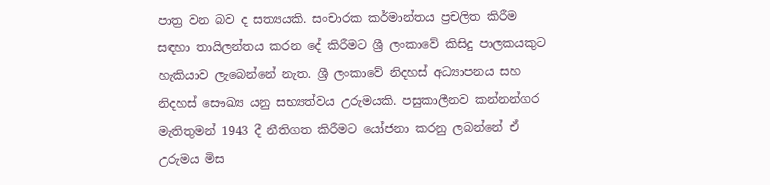පාත්‍ර වන බව ද සත්‍යයකි. සංචාරක කර්මාන්තය ප්‍රචලිත කිරීම සඳහා තායිලන්තය කරන දේ කිරීමට ශ්‍රී ලංකාවේ කිසිදු පාලකයකුට හැකියාව ලැබෙන්නේ නැත. ශ්‍රී ලංකාවේ නිදහස් අධ්‍යාපනය සහ නිදහස් සෞඛ්‍ය යනු සභ්‍යත්වය උරුමයකි. පසුකාලීනව කන්නන්ගර මැතිතුමන් 1943 දී නීතිගත කිරීමට යෝජනා කරනු ලබන්නේ ඒ උරුමය මිස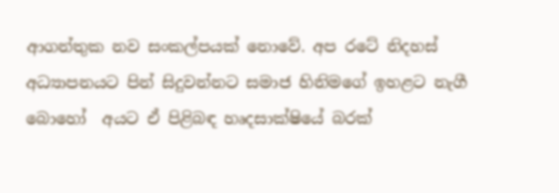ආගන්තුක නව සංකල්පයක් නොවේ. අප රටේ නිදහස් අධ්‍යාපනයට පින් සිදුවන්නට සමාජ හිනිමගේ ඉහළට නැගී බොහෝ  අයට ඒ පිළිබඳ හෘදසාක්ෂියේ බරක්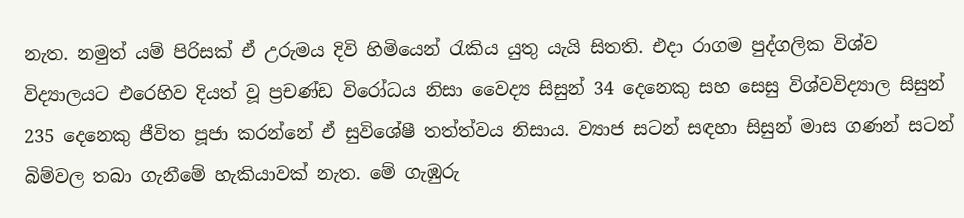නැත. නමුත් යම් පිරිසක් ඒ උරුමය දිවි හිමියෙන් රැකිය යුතු යැයි සිතති. එදා රාගම පුද්ගලික විශ්ව විද්‍යාලයට එරෙහිව දියත් වූ ප්‍රචණ්ඩ විරෝධය නිසා වෛද්‍ය සිසුන් 34 දෙනෙකු සහ සෙසු විශ්වවිද්‍යාල සිසුන් 235 දෙනෙකු ජීවිත පූජා කරන්නේ ඒ සුවිශේෂී තත්ත්වය නිසාය. ව්‍යාජ සටන් සඳහා සිසුන් මාස ගණන් සටන් බිම්වල තබා ගැනීමේ හැකියාවක් නැත. මේ ගැඹුරු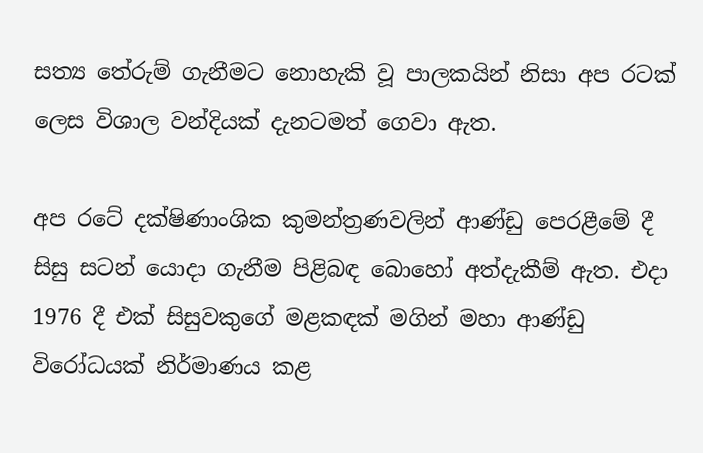සත්‍ය තේරුම් ගැනීමට නොහැකි වූ පාලකයින් නිසා අප රටක් ලෙස විශාල වන්දියක් දැනටමත් ගෙවා ඇත.

අප රටේ දක්ෂිණාංශික කුමන්ත්‍රණවලින් ආණ්ඩු පෙරළීමේ දී සිසු සටන් යොදා ගැනීම පිළිබඳ බොහෝ අත්දැකීම් ඇත. එදා 1976 දී එක් සිසුවකුගේ මළකඳක් මගින් මහා ආණ්ඩු විරෝධයක් නිර්මාණය කළ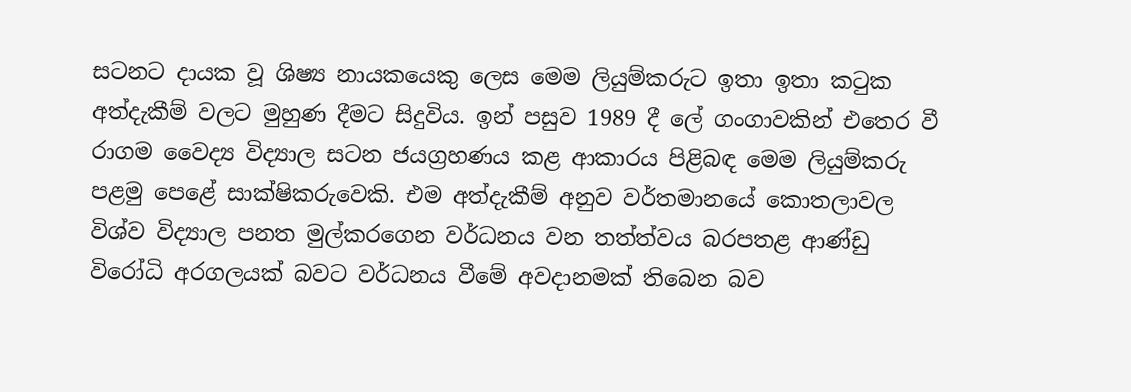සටනට දායක වූ ශිෂ්‍ය නායකයෙකු ලෙස මෙම ලියුම්කරුට ඉතා ඉතා කටුක අත්දැකීම් වලට මුහුණ දීමට සිදුවිය. ඉන් පසුව 1989 දී ලේ ගංගාවකින් එතෙර වී රාගම වෛද්‍ය විද්‍යාල සටන ජයග්‍රහණය කළ ආකාරය පිළිබඳ මෙම ලියුම්කරු පළමු පෙළේ සාක්ෂිකරුවෙකි. එම අත්දැකීම් අනුව වර්තමානයේ කොතලාවල විශ්ව විද්‍යාල පනත මුල්කරගෙන වර්ධනය වන තත්ත්වය බරපතළ ආණ්ඩු විරෝධි අරගලයක් බවට වර්ධනය වීමේ අවදානමක් තිබෙන බව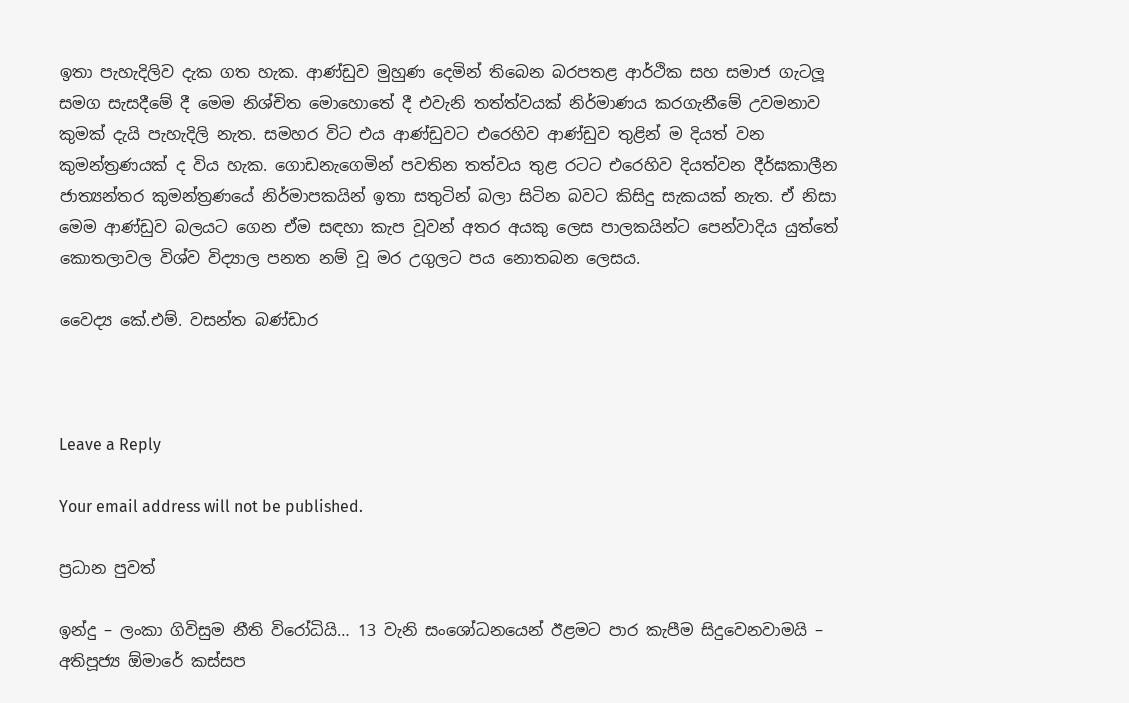ඉතා පැහැදිලිව දැක ගත හැක. ආණ්ඩුව මුහුණ දෙමින් තිබෙන බරපතළ ආර්ථික සහ සමාජ ගැටලූ සමග සැසදීමේ දී මෙම නිශ්චිත මොහොතේ දී එවැනි තත්ත්වයක් නිර්මාණය කරගැනීමේ උවමනාව කුමක් දැයි පැහැදිලි නැත. සමහර විට එය ආණ්ඩුවට එරෙහිව ආණ්ඩුව තුළින් ම දියත් වන කුමන්ත්‍රණයක් ද විය හැක. ගොඩනැගෙමින් පවතින තත්වය තුළ රටට එරෙහිව දියත්වන දීර්ඝකාලීන ජාත්‍යන්තර කුමන්ත්‍රණයේ නිර්මාපකයින් ඉතා සතුටින් බලා සිටින බවට කිසිදු සැකයක් නැත. ඒ නිසා මෙම ආණ්ඩුව බලයට ගෙන ඒම සඳහා කැප වූවන් අතර අයකු ලෙස පාලකයින්ට පෙන්වාදිය යුත්තේ කොතලාවල විශ්ව විද්‍යාල පනත නම් වූ මර උගුලට පය නොතබන ලෙසය.

වෛද්‍ය කේ.එම්. වසන්ත බණ්ඩාර



Leave a Reply

Your email address will not be published.

ප්‍රධාන පුවත්

ඉන්දු – ලංකා ගිවිසුම නීති විරෝධියි… 13 වැනි සංශෝධනයෙන් ඊළමට පාර කැපීම සිදුවෙනවාමයි – අතිපූජ්‍ය ඕමාරේ කස්සප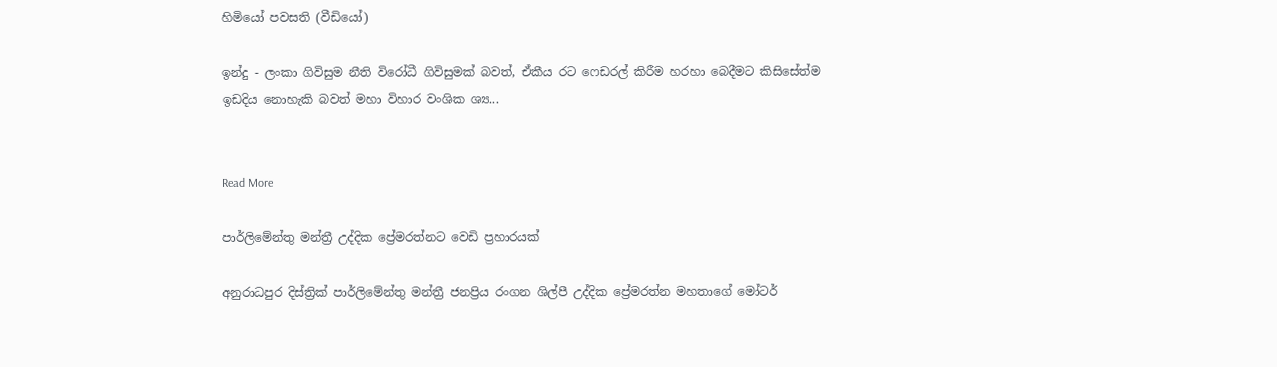හිමියෝ පවසති (වීඩියෝ)

ඉන්දු - ලංකා ගිවිසුම නීති විරෝධී ගිවිසුමක් බවත්, ඒකීය රට ෆෙඩරල් කිරීම හරහා බෙදීමට කිසිසේත්ම ඉඩදිය නොහැකි බවත් මහා විහාර වංශික ශ්‍ය...


Read More

පාර්ලිමේන්තු මන්ත්‍රී උද්දික ප්‍රේමරත්නට වෙඩි ප්‍රහාරයක්

අනුරාධපුර දිස්ත්‍රික් පාර්ලිමේන්තු මන්ත්‍රී ජනප්‍රිය රංගන ශිල්පී උද්දික ප්‍රේමරත්න මහතාගේ මෝටර්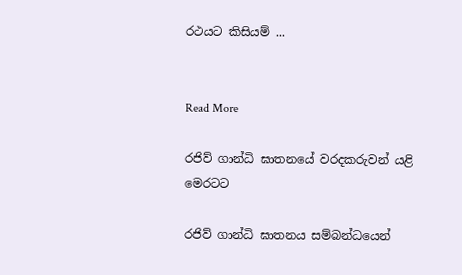රථයට කිසියම් ...


Read More

රජිව් ගාන්ධි ඝාතනයේ වරදකරුවන් යළි මෙරටට

රජිව් ගාන්ධි ඝාතනය සම්බන්ධයෙන්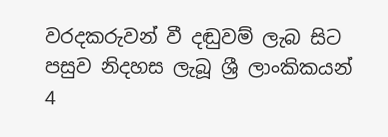වරදකරුවන් වී දඬුවම් ලැබ සිට පසුව නිදහස ලැබූ ශ්‍රී ලාංකිකයන් 4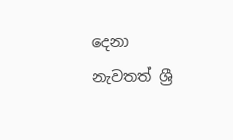දෙනා නැවතත් ශ්‍රී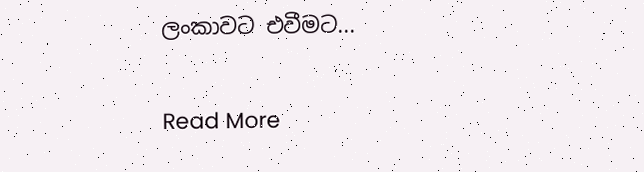ලංකාවට එවීමට...


Read More